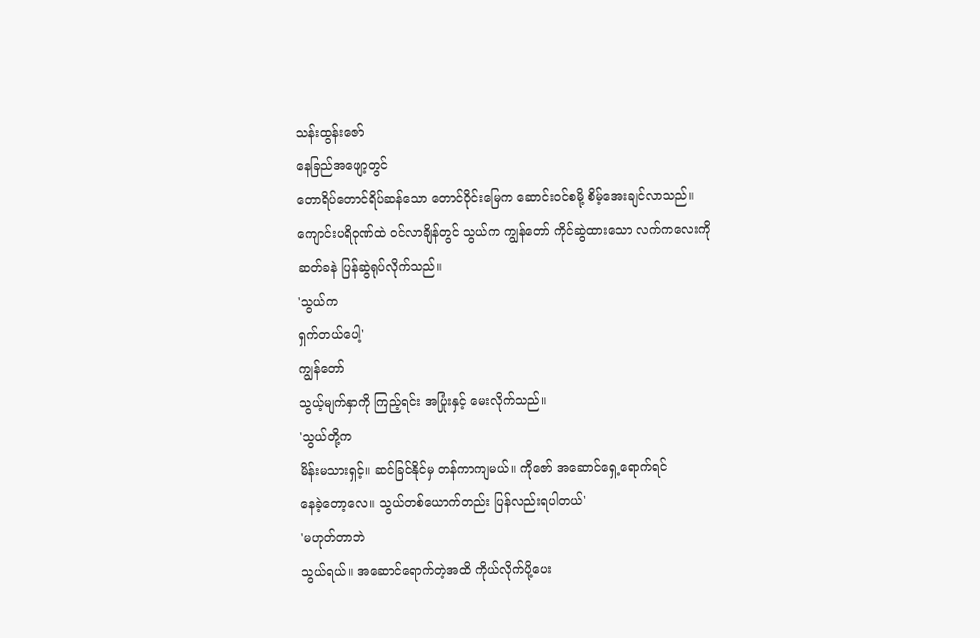သန်းထွန်းဇော်
နေခြည်အဖျော့တွင်
တောရိပ်တောင်ရိပ်ဆန်သော တောင်ဝိုင်းမြေက ဆောင်းဝင်စမို့ စိမ့်အေးချင်လာသည်။
ကျောင်းပရိဝုဏ်ထဲ ဝင်လာချိန်တွင် သွယ်က ကျွန်တော် ကိုင်ဆွဲထားသော လက်ကလေးကို
ဆတ်ခနဲ ပြန်ဆွဲရုပ်လိုက်သည်။
'သွယ်က
ရှက်တယ်ပေါ့'
ကျွန်တော်
သွယ့်မျက်နှာကို ကြည့်ရင်း အပြုံးနှင့် မေးလိုက်သည်။
'သွယ်တို့က
မိန်းမသားရှင့်။ ဆင်ခြင်နိုင်မှ တန်ကာကျမယ်။ ကိုဇော် အဆောင်ရှေ့ရောက်ရင်
နေခဲ့တော့လေ။ သွယ်တစ်ယောက်တည်း ပြန်လည်းရပါတယ်'
'မဟုတ်တာဘဲ
သွယ်ရယ်။ အဆောင်ရောက်တဲ့အထိ ကိုယ်လိုက်ပို့ပေး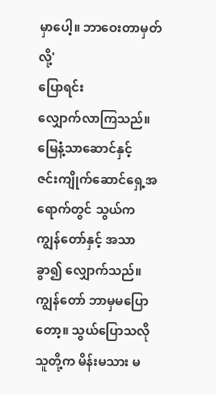မှာပေါ့။ ဘာဝေးတာမှတ်လို့'
ပြောရင်း
လျှောက်လာကြသည်။
မြေနံ့သာဆောင်နှင့်
ဇင်းကျိုက်ဆောင်ရှေ့အရောက်တွင် သွယ်က ကျွန်တော်နှင့် အသာခွာ၍ လျှောက်သည်။
ကျွန်တော် ဘာမှမပြောတော့။ သွယ်ပြောသလို သူတို့က မိန်းမသား မ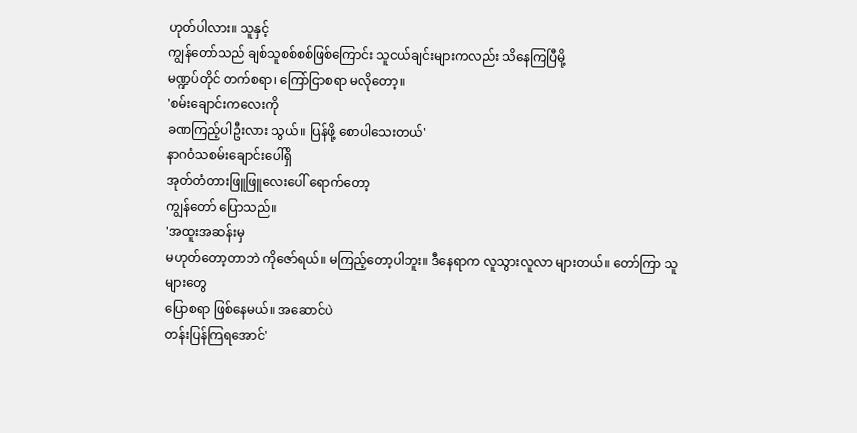ဟုတ်ပါလား။ သူနှင့်
ကျွန်တော်သည် ချစ်သူစစ်စစ်ဖြစ်ကြောင်း သူငယ်ချင်းများကလည်း သိနေကြပြီမို့
မဏ္ဍပ်တိုင် တက်စရာ၊ ကြော်ငြာစရာ မလိုတော့။
'စမ်းချောင်းကလေးကို
ခဏကြည့်ပါဦးလား သွယ်။ ပြန်ဖို့ စောပါသေးတယ်'
နာဂဝံသစမ်းချောင်းပေါ်ရှိ
အုတ်တံတားဖြူဖြူလေးပေါ် ရောက်တော့
ကျွန်တော် ပြောသည်။
'အထူးအဆန်းမှ
မဟုတ်တော့တာဘဲ ကိုဇော်ရယ်။ မကြည့်တော့ပါဘူး။ ဒီနေရာက လူသွားလူလာ များတယ်။ တော်ကြာ သူများတွေ
ပြောစရာ ဖြစ်နေမယ်။ အဆောင်ပဲ
တန်းပြန်ကြရအောင်'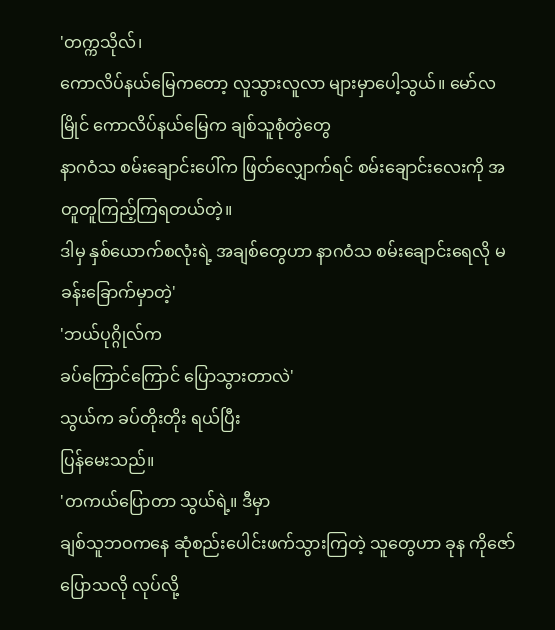'တက္ကသိုလ်၊
ကောလိပ်နယ်မြေကတော့ လူသွားလူလာ များမှာပေါ့သွယ်။ မော်လမြိုင် ကောလိပ်နယ်မြေက ချစ်သူစုံတွဲတွေ
နာဂဝံသ စမ်းချောင်းပေါ်က ဖြတ်လျှောက်ရင် စမ်းချောင်းလေးကို အတူတူကြည့်ကြရတယ်တဲ့။
ဒါမှ နှစ်ယောက်စလုံးရဲ့ အချစ်တွေဟာ နာဂဝံသ စမ်းချောင်းရေလို မခန်းခြောက်မှာတဲ့'
'ဘယ်ပုဂ္ဂိုလ်က
ခပ်ကြောင်ကြောင် ပြောသွားတာလဲ'
သွယ်က ခပ်တိုးတိုး ရယ်ပြီး
ပြန်မေးသည်။
'တကယ်ပြောတာ သွယ်ရဲ့။ ဒီမှာ
ချစ်သူဘဝကနေ ဆုံစည်းပေါင်းဖက်သွားကြတဲ့ သူတွေဟာ ခုန ကိုဇော် ပြောသလို လုပ်လို့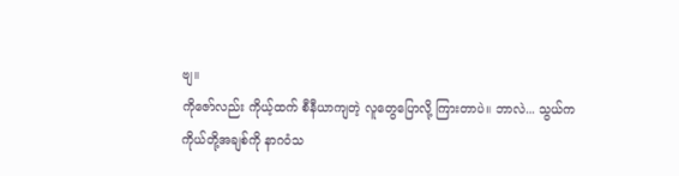ဗျ။
ကိုဇော်လည်း ကိုယ့်ထက် စီနီယာကျတဲ့ လူတွေပြောလို့ ကြားတာပဲ။ ဘာလဲ... သွယ်က
ကိုယ်တို့အချစ်ကို နာဂဝံသ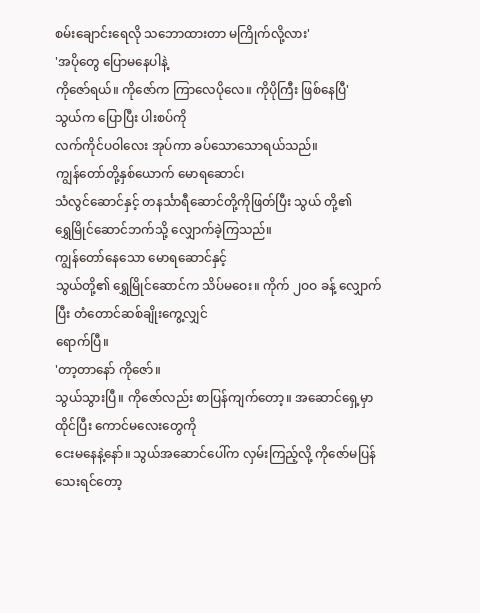စမ်းချောင်းရေလို သဘောထားတာ မကြိုက်လို့လား'
'အပိုတွေ ပြောမနေပါနဲ့
ကိုဇော်ရယ်။ ကိုဇော်က ကြာလေပိုလေ။ ကိုပိုကြီး ဖြစ်နေပြီ'
သွယ်က ပြောပြီး ပါးစပ်ကို
လက်ကိုင်ပဝါလေး အုပ်ကာ ခပ်သောသောရယ်သည်။
ကျွန်တော်တို့နှစ်ယောက် မောရဆောင်၊
သံလွင်ဆောင်နှင့် တနင်္သာရီဆောင်တို့ကိုဖြတ်ပြီး သွယ် တို့၏
ရွှေမြိုင်ဆောင်ဘက်သို့ လျှောက်ခဲ့ကြသည်။
ကျွန်တော်နေသော မောရဆောင်နှင့်
သွယ်တို့၏ ရွှေမြိုင်ဆောင်က သိပ်မဝေး။ ကိုက် ၂ဝဝ ခန့် လျှောက်ပြီး တံတောင်ဆစ်ချိုးကွေ့လျှင်
ရောက်ပြီ။
'တာ့တာနော် ကိုဇော်။
သွယ်သွားပြီ။ ကိုဇော်လည်း စာပြန်ကျက်တော့။ အဆောင်ရှေ့မှာထိုင်ပြီး ကောင်မလေးတွေကို
ငေးမနေနဲ့နော်။ သွယ်အဆောင်ပေါ်က လှမ်းကြည့်လို့ ကိုဇော်မပြန်သေးရင်တော့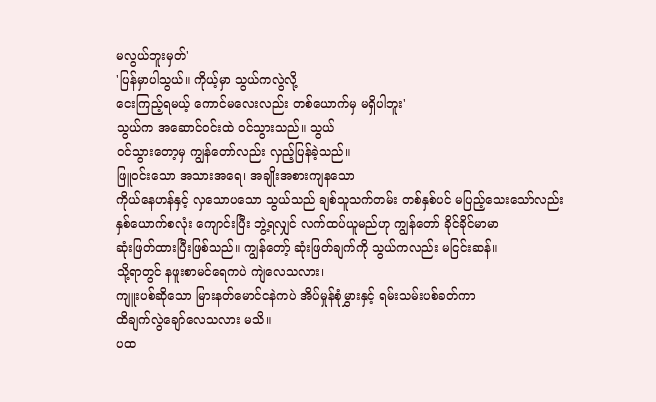မလွယ်ဘူးမှတ်'
'ပြန်မှာပါသွယ်။ ကိုယ့်မှာ သွယ်ကလွဲလို့
ငေးကြည့်ရမယ့် ကောင်မလေးလည်း တစ်ယောက်မှ မရှိပါဘူး'
သွယ်က အဆောင်ဝင်းထဲ ဝင်သွားသည်။ သွယ်
ဝင်သွားတော့မှ ကျွန်တော်လည်း လှည့်ပြန်ခဲ့သည်။
ဖြူဝင်းသော အသားအရေ၊ အချိုးအစားကျနသော
ကိုယ်နေဟန်နှင့် လှသောပသော သွယ်သည် ချစ်သူသက်တမ်း တစ်နှစ်ပင် မပြည့်သေးသော်လည်း
နှစ်ယောက်စလုံး ကျောင်းပြီး ဘွဲ့ရလျှင် လက်ထပ်ယူမည်ဟု ကျွန်တော် ခိုင်ခိုင်မာမာ
ဆုံးဖြတ်ထားပြီးဖြစ်သည်။ ကျွန်တော့် ဆုံးဖြတ်ချက်ကို သွယ်ကလည်း မငြင်းဆန်။
သို့ရာတွင် နဖူးစာမင်ရေကပဲ ကျဲလေသလား၊
ကျူးပစ်ဆိုသော မြားနတ်မောင်ငနဲကပဲ အိပ်မှုန်စုံမွှားနှင့် ရမ်းသမ်းပစ်ခတ်ကာ
ထိချက်လွဲချော်လေသလား မသိ။
ပထ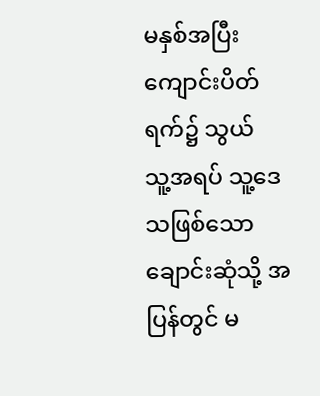မနှစ်အပြီး ကျောင်းပိတ်ရက်၌ သွယ်
သူ့အရပ် သူ့ဒေသဖြစ်သော ချောင်းဆုံသို့ အပြန်တွင် မ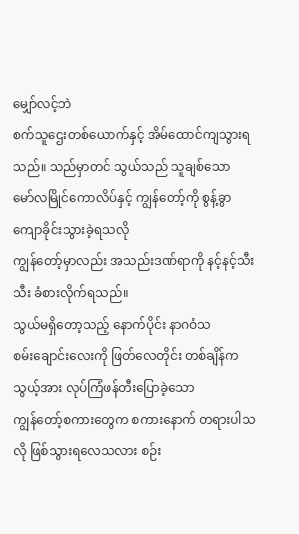မျှော်လင့်ဘဲ
စက်သူဌေးတစ်ယောက်နှင့် အိမ်ထောင်ကျသွားရသည်။ သည်မှာတင် သွယ်သည် သူချစ်သော
မော်လမြိုင်ကောလိပ်နှင့် ကျွန်တော့်ကို စွန့်ခွာကျောခိုင်းသွားခဲ့ရသလို
ကျွန်တော့်မှာလည်း အသည်းဒဏ်ရာကို နင့်နင့်သီးသီး ခံစားလိုက်ရသည်။
သွယ်မရှိတော့သည့် နောက်ပိုင်း နာဂဝံသ
စမ်းချောင်းလေးကို ဖြတ်လေတိုင်း တစ်ချိန်က သွယ့်အား လုပ်ကြံဖန်တီးပြောခဲ့သော
ကျွန်တော့်စကားတွေက စကားနောက် တရားပါသလို ဖြစ်သွားရလေသလား စဉ်း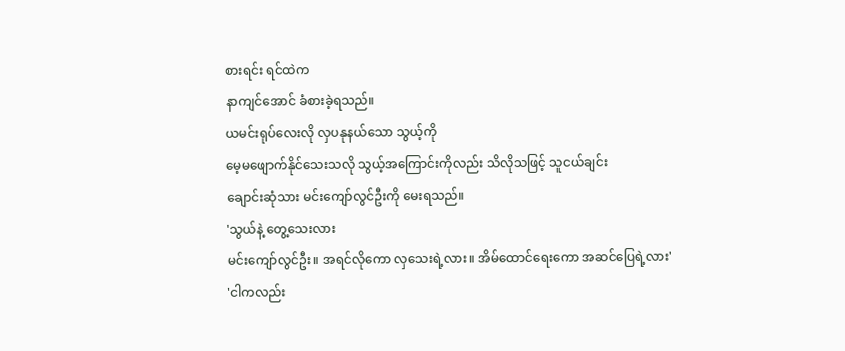စားရင်း ရင်ထဲက
နာကျင်အောင် ခံစားခဲ့ရသည်။
ယမင်းရုပ်လေးလို လှပနုနယ်သော သွယ့်ကို
မေ့မဖျောက်နိုင်သေးသလို သွယ့်အကြောင်းကိုလည်း သိလိုသဖြင့် သူငယ်ချင်း
ချောင်းဆုံသား မင်းကျော်လွင်ဦးကို မေးရသည်။
'သွယ်နဲ့ တွေ့သေးလား
မင်းကျော်လွင်ဦး။ အရင်လိုကော လှသေးရဲ့လား။ အိမ်ထောင်ရေးကော အဆင်ပြေရဲ့လား'
'ငါကလည်း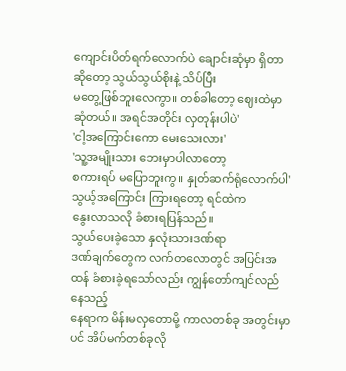ကျောင်းပိတ်ရက်လောက်ပဲ ချောင်းဆုံမှာ ရှိတာဆိုတော့ သွယ်သွယ်စိုးနဲ့ သိပ်ပြီး
မတွေ့ဖြစ်ဘူးလေကွာ။ တစ်ခါတော့ ဈေးထဲမှာ ဆုံတယ်။ အရင်အတိုင်း လှတုန်းပါပဲ'
'ငါ့အကြောင်းကော မေးသေးလား'
'သူ့အမျိုးသား ဘေးမှာပါလာတော့
စကားရပ် မပြောဘူးကွ။ နှုတ်ဆက်ရုံလောက်ပါ'
သွယ့်အကြောင်း ကြားရတော့ ရင်ထဲက
နွေးလာသလို ခံစားရပြန်သည်။
သွယ်ပေးခဲ့သော နှလုံးသားဒဏ်ရာ
ဒဏ်ချက်တွေက လက်တလောတွင် အပြင်းအထန် ခံစားခဲ့ရသော်လည်း ကျွန်တော်ကျင်လည်နေသည့်
နေရာက မိန်းမလှတောမို့ ကာလတစ်ခု အတွင်းမှာပင် အိပ်မက်တစ်ခုလို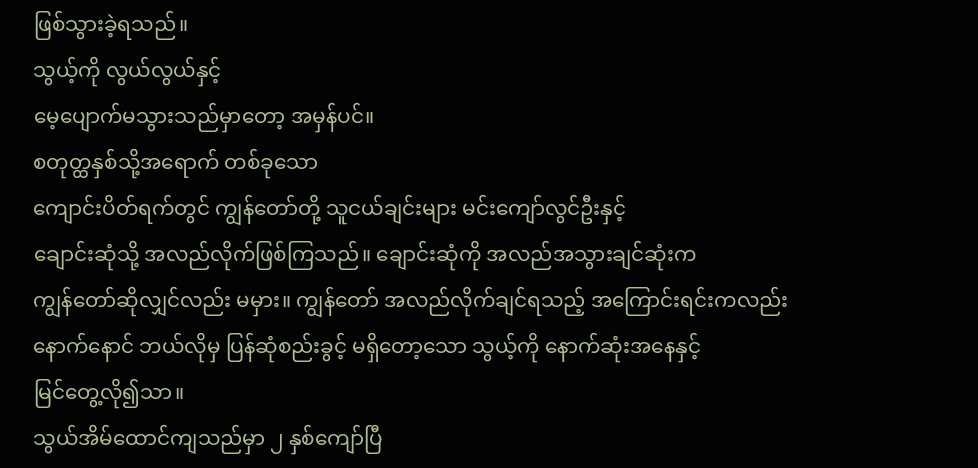ဖြစ်သွားခဲ့ရသည်။
သွယ့်ကို လွယ်လွယ်နှင့်
မေ့ပျောက်မသွားသည်မှာတော့ အမှန်ပင်။
စတုတ္ထနှစ်သို့အရောက် တစ်ခုသော
ကျောင်းပိတ်ရက်တွင် ကျွန်တော်တို့ သူငယ်ချင်းများ မင်းကျော်လွင်ဦးနှင့်
ချောင်းဆုံသို့ အလည်လိုက်ဖြစ်ကြသည်။ ချောင်းဆုံကို အလည်အသွားချင်ဆုံးက
ကျွန်တော်ဆိုလျှင်လည်း မမှား။ ကျွန်တော် အလည်လိုက်ချင်ရသည့် အကြောင်းရင်းကလည်း
နောက်နောင် ဘယ်လိုမှ ပြန်ဆုံစည်းခွင့် မရှိတော့သော သွယ့်ကို နောက်ဆုံးအနေနှင့်
မြင်တွေ့လို၍သာ။
သွယ်အိမ်ထောင်ကျသည်မှာ ၂ နှစ်ကျော်ပြီ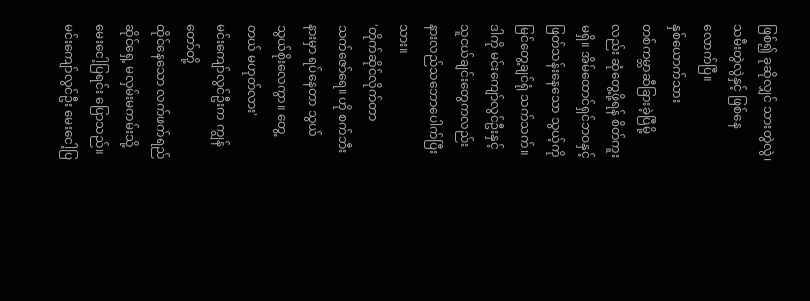ဖြစ်၍ ခုဆိုလျှင် သားတွဲလွဲ၊ သမီးတွဲလွဲနှင့် ဖြစ်နေလောက်ပြီ။
နှစ်ယောက်သား
တစ်ကမ္ဘာဆီခြားခဲ့ပြီမို့လည်း ဆုံတွေ့ဖို့ရန် စိတ်ကူးမရှိ။ အိမ်ထောင်ရှင်ဘဝနှင့်
ဖြတ်သန်းနေသော သွယ့်ကို မြင်တွေ့ချင်ရုံ သက်သက်။ ဒါကို မင်းကျော်လွင်ဦးနှင့် သူငယ်ချင်းတွေကလည်း နားလည်သဘောပေါက်ပြီးသား။
'တိုက်ဆိုင်လိုက်တာ
သက်ဇော်ရေ။ ဟို စက်ဘီးနားမှာ ရပ်နေတာ သွယ်သွယ်စိုးလေကွာ။ တွေ့တယ် မဟုတ်လား'
မင်းကျော်လွင်ဦးက ကျွန်တော်တို့
ထိုင်နေသော လက်ဖက်ရည်ဆိုင်ရှေ့ မလှမ်းမကမ်းသို့ မေးငေါ့ပြရင်း ပြောသည်။
မင်းကျော်လွင်ဦး မေးငေါ့ပြ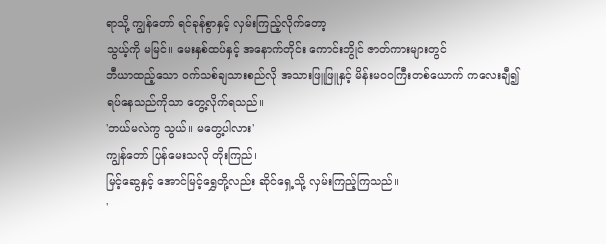ရာသို့ ကျွန်တော် ရင်ခုန်စွာနှင့် လှမ်းကြည့်လိုက်တော့
သွယ့်ကို မမြင်။ မေးနှစ်ထပ်နှင့် အနောက်တိုင်း ကောင်းဘွိုင် ဇာတ်ကားများတွင်
ဘီယာထည့်သော ဝက်သစ်ချသားစည်လို အသားဖြူဖြူနှင့် မိန်းမဝဝကြီးတစ်ယောက် ကလေးချီ၍
ရပ်နေသည်ကိုသာ တွေ့လိုက်ရသည်။
'ဘယ်မလဲကွ သွယ်။ မတွေ့ပါလား'
ကျွန်တော် ပြန်မေးသလို တိုးကြည်၊
မြင့်ဆွေနှင့် အောင်မြင့်ရွှေတို့လည်း ဆိုင်ရှေ့သို့ လှမ်းကြည့်ကြသည်။
'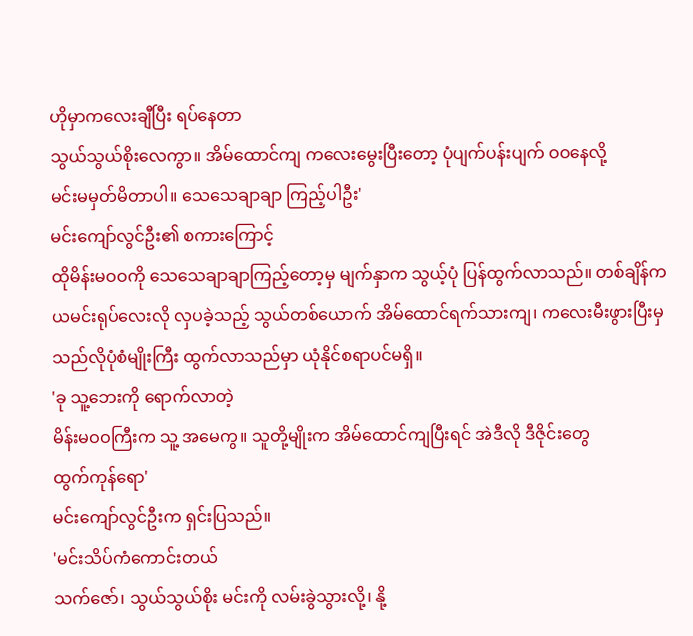ဟိုမှာကလေးချီပြီး ရပ်နေတာ
သွယ်သွယ်စိုးလေကွာ။ အိမ်ထောင်ကျ ကလေးမွေးပြီးတော့ ပုံပျက်ပန်းပျက် ဝဝနေလို့
မင်းမမှတ်မိတာပါ။ သေသေချာချာ ကြည့်ပါဦး'
မင်းကျော်လွင်ဦး၏ စကားကြောင့်
ထိုမိန်းမဝဝကို သေသေချာချာကြည့်တော့မှ မျက်နှာက သွယ့်ပုံ ပြန်ထွက်လာသည်။ တစ်ချိန်က
ယမင်းရုပ်လေးလို လှပခဲ့သည့် သွယ်တစ်ယောက် အိမ်ထောင်ရက်သားကျ၊ ကလေးမီးဖွားပြီးမှ
သည်လိုပုံစံမျိုးကြီး ထွက်လာသည်မှာ ယုံနိုင်စရာပင်မရှိ။
'ခု သူ့ဘေးကို ရောက်လာတဲ့
မိန်းမဝဝကြီးက သူ့ အမေကွ။ သူတို့မျိုးက အိမ်ထောင်ကျပြီးရင် အဲဒီလို ဒီဇိုင်းတွေ
ထွက်ကုန်ရော'
မင်းကျော်လွင်ဦးက ရှင်းပြသည်။
'မင်းသိပ်ကံကောင်းတယ်
သက်ဇော်၊ သွယ်သွယ်စိုး မင်းကို လမ်းခွဲသွားလို့၊ နို့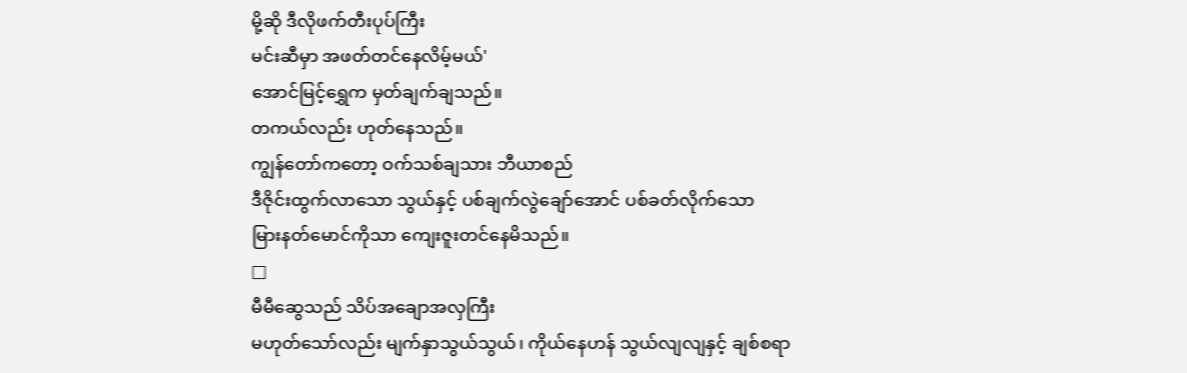မို့ဆို ဒီလိုဖက်တီးပုပ်ကြီး
မင်းဆီမှာ အဖတ်တင်နေလိမ့်မယ်'
အောင်မြင့်ရွှေက မှတ်ချက်ချသည်။
တကယ်လည်း ဟုတ်နေသည်။
ကျွန်တော်ကတော့ ဝက်သစ်ချသား ဘီယာစည်
ဒီဇိုင်းထွက်လာသော သွယ်နှင့် ပစ်ချက်လွဲချော်အောင် ပစ်ခတ်လိုက်သော
မြားနတ်မောင်ကိုသာ ကျေးဇူးတင်နေမိသည်။
□
မီမီဆွေသည် သိပ်အချောအလှကြီး
မဟုတ်သော်လည်း မျက်နှာသွယ်သွယ်၊ ကိုယ်နေဟန် သွယ်လျလျနှင့် ချစ်စရာ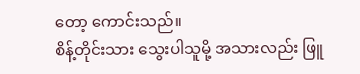တော့ ကောင်းသည်။
စိန့်တိုင်းသား သွေးပါသူမို့ အသားလည်း ဖြူ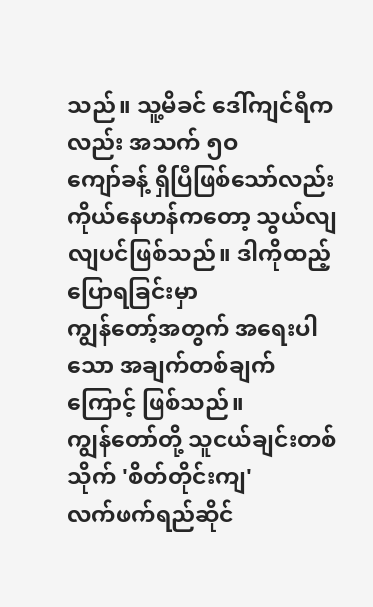သည်။ သူ့မိခင် ဒေါ်ကျင်ရီကလည်း အသက် ၅ဝ
ကျော်ခန့် ရှိပြီဖြစ်သော်လည်း ကိုယ်နေဟန်ကတော့ သွယ်လျလျပင်ဖြစ်သည်။ ဒါကိုထည့်ပြောရခြင်းမှာ
ကျွန်တော့်အတွက် အရေးပါသော အချက်တစ်ချက်ကြောင့် ဖြစ်သည်။
ကျွန်တော်တို့ သူငယ်ချင်းတစ်သိုက် 'စိတ်တိုင်းကျ'
လက်ဖက်ရည်ဆိုင်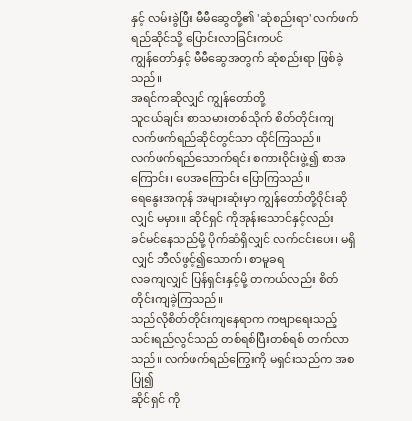နှင့် လမ်းခွဲပြီး မီမီဆွေတို့၏ 'ဆုံစည်းရာ' လက်ဖက်ရည်ဆိုင်သို့ ပြောင်းလာခြင်းကပင်
ကျွန်တော်နှင့် မီမီဆွေအတွက် ဆုံစည်းရာ ဖြစ်ခဲ့သည်။
အရင်ကဆိုလျှင် ကျွန်တော်တို့
သူငယ်ချင်း စာသမားတစ်သိုက် စိတ်တိုင်းကျ လက်ဖက်ရည်ဆိုင်တွင်သာ ထိုင်ကြသည်။
လက်ဖက်ရည်သောက်ရင်း စကားဝိုင်းဖွဲ့၍ စာအကြောင်း၊ ပေအကြောင်း ပြောကြသည်။
ရေနွေးအကုန် အများဆုံးမှာ ကျွန်တော်တို့ဝိုင်းဆိုလျှင် မမှား။ ဆိုင်ရှင် ကိုအုန်းသောင်နှင့်လည်း
ခင်မင်နေသည်မို့ ပိုက်ဆံရှိလျှင် လက်ငင်းပေး၊ မရှိလျှင် ဘီလ်ဖွင့်၍သောက်၊ စာမူခရ
လခကျလျှင် ပြန်ရှင်းနှင့်မို့ တကယ်လည်း စိတ်တိုင်းကျခဲ့ကြသည်။
သည်လိုစိတ်တိုင်းကျနေရာက ကဗျာရေးသည့်
သင်းရည်လွင်သည် တစ်ရစ်ပြီးတစ်ရစ် တက်လာသည်။ လက်ဖက်ရည်ကြွေးကို မရှင်းသည်က အစပြု၍
ဆိုင်ရှင် ကို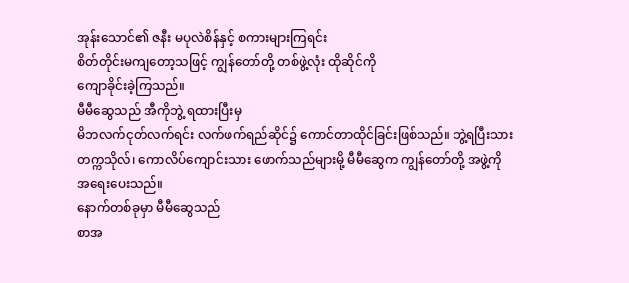အုန်းသောင်၏ ဇနီး မပုလဲစိန်နှင့် စကားများကြရင်း
စိတ်တိုင်းမကျတော့သဖြင့် ကျွန်တော်တို့ တစ်ဖွဲ့လုံး ထိုဆိုင်ကို
ကျောခိုင်းခဲ့ကြသည်။
မီမီဆွေသည် အီကိုဘွဲ့ ရထားပြီးမှ
မိဘလက်ငုတ်လက်ရင်း လက်ဖက်ရည်ဆိုင်၌ ကောင်တာထိုင်ခြင်းဖြစ်သည်။ ဘွဲ့ရပြီးသား
တက္ကသိုလ်၊ ကောလိပ်ကျောင်းသား ဖောက်သည်များမို့ မီမီဆွေက ကျွန်တော်တို့ အဖွဲ့ကို
အရေးပေးသည်။
နောက်တစ်ခုမှာ မီမီဆွေသည်
စာအ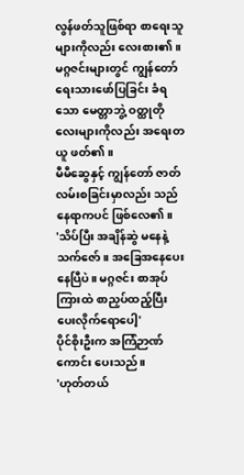လွန်ဖတ်သူဖြစ်ရာ စာရေးသူများကိုလည်း လေးစား၏။ မဂ္ဂဇင်းများတွင် ကျွန်တော်
ရေးသားဖော်ပြခြင်း ခံရသော မေတ္တာဘွဲ့ ဝတ္ထုတိုလေးများကိုလည်း အရေးတယူ ဖတ်၏။
မီမီဆွေနှင့် ကျွန်တော် ဇာတ်လမ်းစခြင်းမှာလည်း သည်နေရာကပင် ဖြစ်လေ၏။
'သိပ်ပြီး အချိန်ဆွဲ မနေနဲ့
သက်ဇော်။ အခြေအနေပေးနေပြီပဲ။ မဂ္ဂဇင်း စာအုပ်ကြားထဲ စာညှပ်ထည့်ပြီး
ပေးလိုက်ရောပေါ့'
ပိုင်စိုးဦးက အကြံဉာဏ်ကောင်း ပေးသည်။
'ဟုတ်တယ်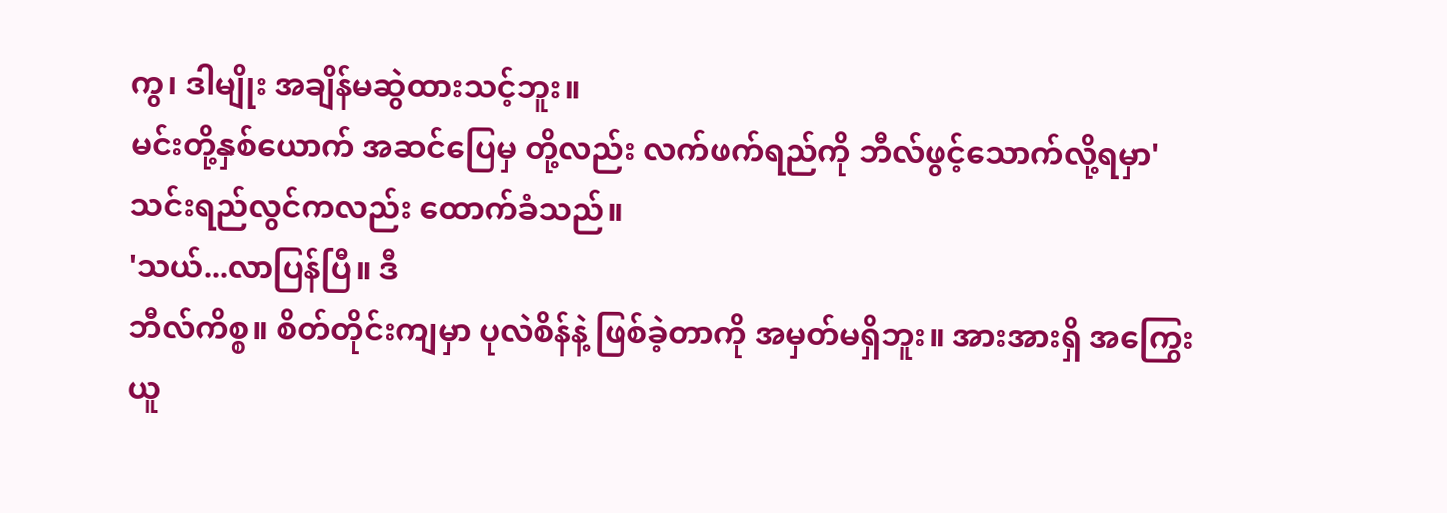ကွ၊ ဒါမျိုး အချိန်မဆွဲထားသင့်ဘူး။
မင်းတို့နှစ်ယောက် အဆင်ပြေမှ တို့လည်း လက်ဖက်ရည်ကို ဘီလ်ဖွင့်သောက်လို့ရမှာ'
သင်းရည်လွင်ကလည်း ထောက်ခံသည်။
'သယ်...လာပြန်ပြီ။ ဒီ
ဘီလ်ကိစ္စ။ စိတ်တိုင်းကျမှာ ပုလဲစိန်နဲ့ ဖြစ်ခဲ့တာကို အမှတ်မရှိဘူး။ အားအားရှိ အကြွေးယူ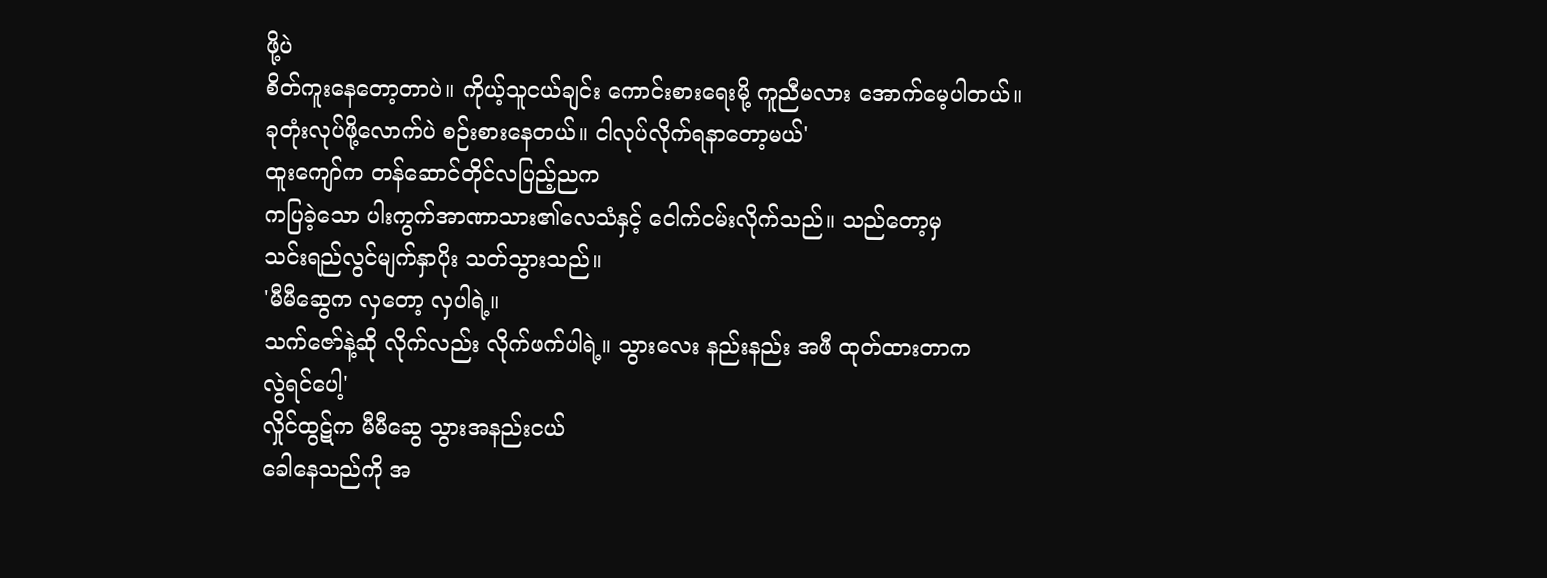ဖို့ပဲ
စိတ်ကူးနေတော့တာပဲ။ ကိုယ့်သူငယ်ချင်း ကောင်းစားရေးမို့ ကူညီမလား အောက်မေ့ပါတယ်။
ခုတုံးလုပ်ဖို့လောက်ပဲ စဉ်းစားနေတယ်။ ငါလုပ်လိုက်ရနာတော့မယ်'
ထူးကျော်က တန်ဆောင်တိုင်လပြည့်ညက
ကပြခဲ့သော ပါးကွက်အာဏာသား၏လေသံနှင့် ငေါက်ငမ်းလိုက်သည်။ သည်တော့မှ
သင်းရည်လွင်မျက်နှာပိုး သတ်သွားသည်။
'မီမီဆွေက လှတော့ လှပါရဲ့။
သက်ဇော်နဲ့ဆို လိုက်လည်း လိုက်ဖက်ပါရဲ့။ သွားလေး နည်းနည်း အဖီ ထုတ်ထားတာက
လွဲရင်ပေါ့'
လှိုင်ထွဋ်က မီမီဆွေ သွားအနည်းငယ်
ခေါနေသည်ကို အ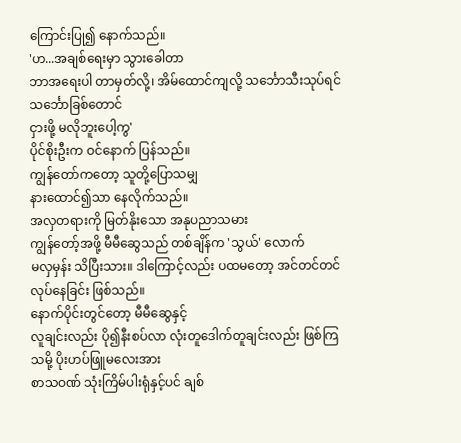ကြောင်းပြု၍ နောက်သည်။
'ဟ...အချစ်ရေးမှာ သွားခေါတာ
ဘာအရေးပါ တာမှတ်လို့၊ အိမ်ထောင်ကျလို့ သင်္ဘောသီးသုပ်ရင် သင်္ဘောခြစ်တောင်
ငှားဖို့ မလိုဘူးပေါ့ကွ'
ပိုင်စိုးဦးက ဝင်နောက် ပြန်သည်။
ကျွန်တော်ကတော့ သူတို့ပြောသမျှ
နားထောင်၍သာ နေလိုက်သည်။
အလှတရားကို မြတ်နိုးသော အနုပညာသမား
ကျွန်တော့်အဖို့ မီမီဆွေသည် တစ်ချိန်က 'သွယ်' လောက်
မလှမှန်း သိပြီးသား။ ဒါကြောင့်လည်း ပထမတော့ အင်တင်တင်လုပ်နေခြင်း ဖြစ်သည်။
နောက်ပိုင်းတွင်တော့ မီမီဆွေနှင့်
လူချင်းလည်း ပို၍နီးစပ်လာ လုံးတူဒေါက်တူချင်းလည်း ဖြစ်ကြသမို့ ပိုးဟပ်ဖြူမလေးအား
စာသဝဏ် သုံးကြိမ်ပါးရုံနှင့်ပင် ချစ်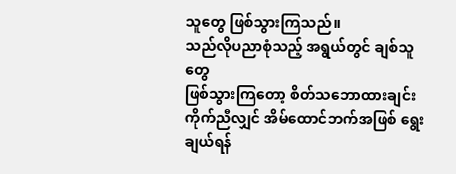သူတွေ ဖြစ်သွားကြသည်။
သည်လိုပညာစုံသည့် အရွယ်တွင် ချစ်သူတွေ
ဖြစ်သွားကြတော့ စိတ်သဘောထားချင်း ကိုက်ညီလျှင် အိမ်ထောင်ဘက်အဖြစ် ရွေးချယ်ရန်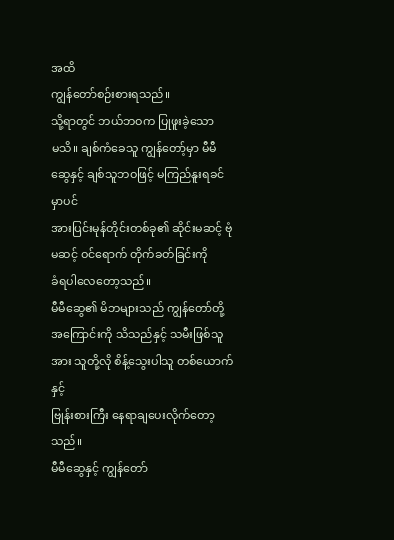အထိ
ကျွန်တော်စဉ်းစားရသည်။
သို့ရာတွင် ဘယ်ဘဝက ပြုဖူးခဲ့သော
မသိ။ ချစ်ကံခေသူ ကျွန်တော့်မှာ မီမီဆွေနှင့် ချစ်သူဘဝဖြင့် မကြည်နူးရခင်မှာပင်
အားပြင်းမုန်တိုင်းတစ်ခု၏ ဆိုင်းမဆင့် ဗုံမဆင့် ဝင်ရောက် တိုက်ခတ်ခြင်းကို
ခံရပါလေတော့သည်။
မီမီဆွေ၏ မိဘများသည် ကျွန်တော်တို့
အကြောင်းကို သိသည်နှင့် သမီးဖြစ်သူအား သူတို့လို စိန့်သွေးပါသူ တစ်ယောက်နှင့်
ဗြုန်းစားကြီး နေရာချပေးလိုက်တော့သည်။
မီမီဆွေနှင့် ကျွန်တော်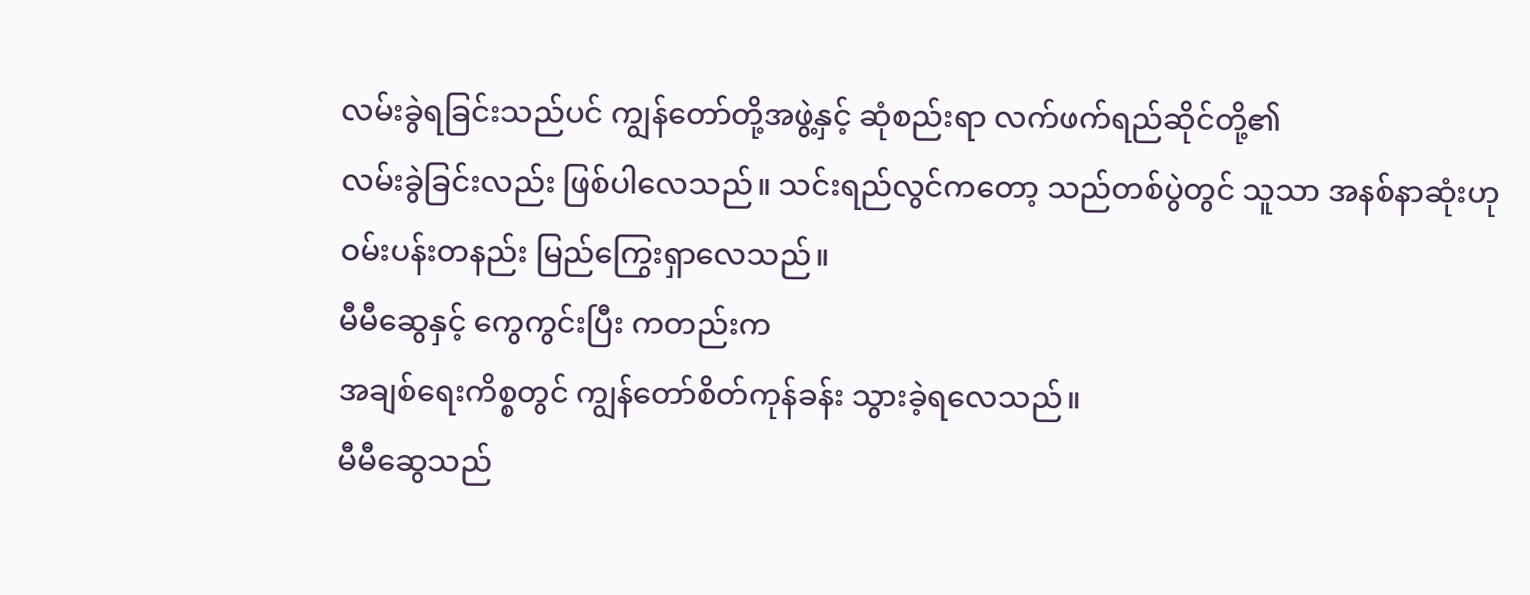လမ်းခွဲရခြင်းသည်ပင် ကျွန်တော်တို့အဖွဲ့နှင့် ဆုံစည်းရာ လက်ဖက်ရည်ဆိုင်တို့၏
လမ်းခွဲခြင်းလည်း ဖြစ်ပါလေသည်။ သင်းရည်လွင်ကတော့ သည်တစ်ပွဲတွင် သူသာ အနစ်နာဆုံးဟု
ဝမ်းပန်းတနည်း မြည်ကြွေးရှာလေသည်။
မီမီဆွေနှင့် ကွေကွင်းပြီး ကတည်းက
အချစ်ရေးကိစ္စတွင် ကျွန်တော်စိတ်ကုန်ခန်း သွားခဲ့ရလေသည်။
မီမီဆွေသည်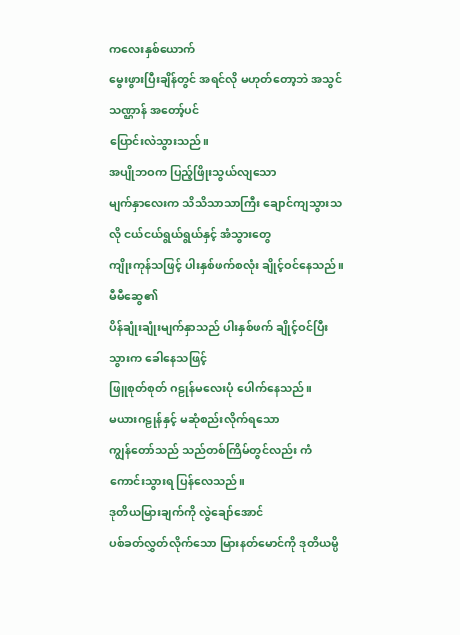ကလေးနှစ်ယောက်
မွေးဖွားပြီးချိန်တွင် အရင်လို မဟုတ်တော့ဘဲ အသွင်သဏ္ဌာန် အတော့်ပင်
ပြောင်းလဲသွားသည်။
အပျိုဘဝက ပြည့်ဖြိုးသွယ်လျသော
မျက်နှာလေးက သိသိသာသာကြီး ချောင်ကျသွားသလို ငယ်ငယ်ရွယ်ရွယ်နှင့် အံသွားတွေ
ကျိုးကုန်သဖြင့် ပါးနှစ်ဖက်စလုံး ချိုင့်ဝင်နေသည်။ မီမီဆွေ၏
ပိန်ချုံးချုံးမျက်နှာသည် ပါးနှစ်ဖက် ချိုင့်ဝင်ပြီး သွားက ခေါနေသဖြင့်
ဖြူစုတ်စုတ် ဂဠုန်မလေးပုံ ပေါက်နေသည်။
မယားဂဠုန်နှင့် မဆုံစည်းလိုက်ရသော
ကျွန်တော်သည် သည်တစ်ကြိမ်တွင်လည်း ကံကောင်းသွားရ ပြန်လေသည်။
ဒုတိယမြားချက်ကို လွဲချော်အောင်
ပစ်ခတ်လွှတ်လိုက်သော မြားနတ်မောင်ကို ဒုတိယမ္ပိ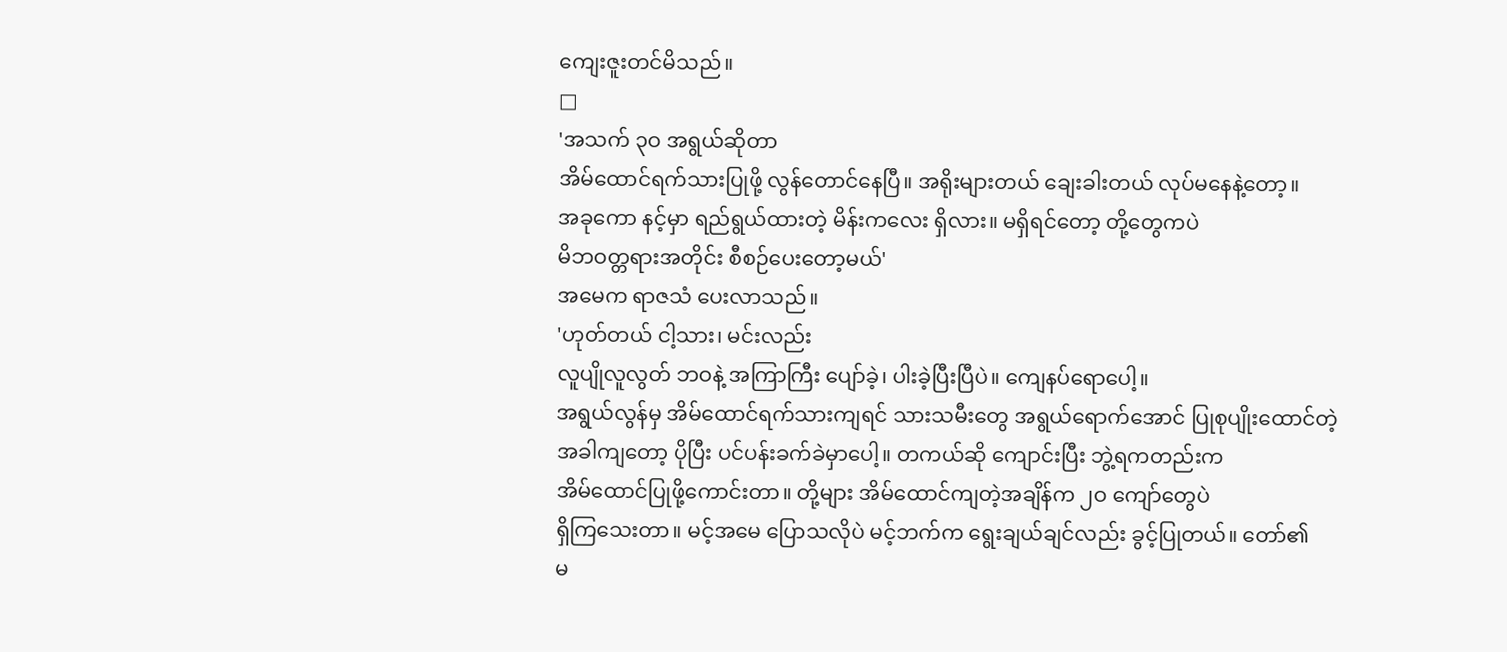ကျေးဇူးတင်မိသည်။
□
'အသက် ၃ဝ အရွယ်ဆိုတာ
အိမ်ထောင်ရက်သားပြုဖို့ လွန်တောင်နေပြီ။ အရိုးများတယ် ချေးခါးတယ် လုပ်မနေနဲ့တော့။
အခုကော နင့်မှာ ရည်ရွယ်ထားတဲ့ မိန်းကလေး ရှိလား။ မရှိရင်တော့ တို့တွေကပဲ
မိဘဝတ္တရားအတိုင်း စီစဉ်ပေးတော့မယ်'
အမေက ရာဇသံ ပေးလာသည်။
'ဟုတ်တယ် ငါ့သား၊ မင်းလည်း
လူပျိုလူလွတ် ဘဝနဲ့ အကြာကြီး ပျော်ခဲ့၊ ပါးခဲ့ပြီးပြီပဲ။ ကျေနပ်ရောပေါ့။
အရွယ်လွန်မှ အိမ်ထောင်ရက်သားကျရင် သားသမီးတွေ အရွယ်ရောက်အောင် ပြုစုပျိုးထောင်တဲ့
အခါကျတော့ ပိုပြီး ပင်ပန်းခက်ခဲမှာပေါ့။ တကယ်ဆို ကျောင်းပြီး ဘွဲ့ရကတည်းက
အိမ်ထောင်ပြုဖို့ကောင်းတာ။ တို့များ အိမ်ထောင်ကျတဲ့အချိန်က ၂ဝ ကျော်တွေပဲ
ရှိကြသေးတာ။ မင့်အမေ ပြောသလိုပဲ မင့်ဘက်က ရွေးချယ်ချင်လည်း ခွင့်ပြုတယ်။ တော်၏
မ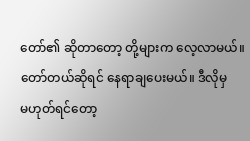တော်၏ ဆိုတာတော့ တို့များက လေ့လာမယ်။ တော်တယ်ဆိုရင် နေရာချပေးမယ်။ ဒီလိုမှ
မဟုတ်ရင်တော့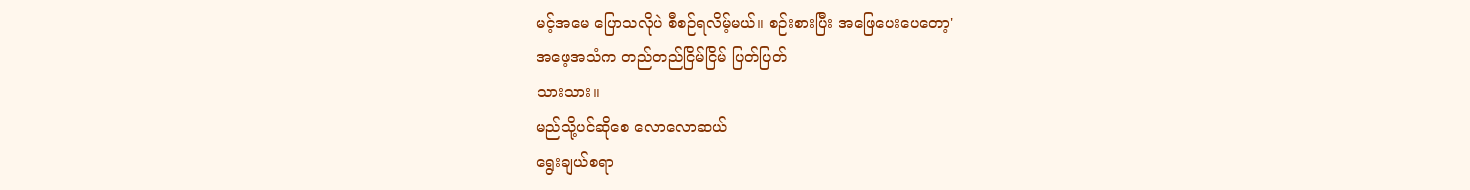မင့်အမေ ပြောသလိုပဲ စီစဉ်ရလိမ့်မယ်။ စဉ်းစားပြီး အဖြေပေးပေတော့'
အဖေ့အသံက တည်တည်ငြိမ်ငြိမ် ပြတ်ပြတ်
သားသား။
မည်သို့ပင်ဆိုစေ လောလောဆယ်
ရွေးချယ်စရာ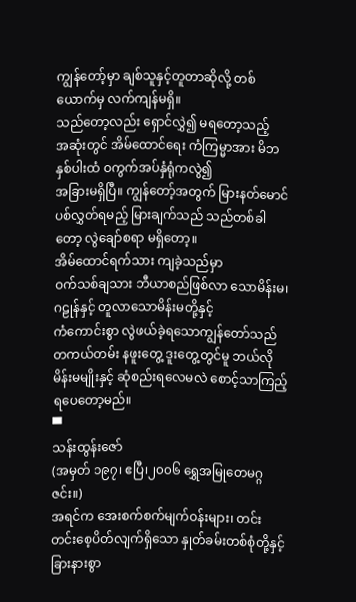ကျွန်တော့်မှာ ချစ်သူနှင့်တူတာဆိုလို့ တစ်ယောက်မှ လက်ကျန်မရှိ။
သည်တော့လည်း ရှောင်လွှဲ၍ မရတော့သည့်
အဆုံးတွင် အိမ်ထောင်ရေး ကံကြမ္မာအား မိဘနှစ်ပါးထံ ဝကွက်အပ်နှံရုံကလွဲ၍
အခြားမရှိပြီ။ ကျွန်တော့်အတွက် မြားနတ်မောင် ပစ်လွှတ်ရမည့် မြားချက်သည် သည်တစ်ခါ
တော့ လွဲချော်စရာ မရှိတော့။
အိမ်ထောင်ရက်သား ကျခဲ့သည်မှာ
ဝက်သစ်ချသား ဘီယာစည်ဖြစ်လာ သောမိန်းမ၊ ဂဠုန်နှင့် တူလာသောမိန်းမတို့နှင့်
ကံကောင်းစွာ လွဲဖယ်ခဲ့ရသောကျွန်တော်သည် တကယ်တမ်း နဖူးတွေ့ ဒူးတွေ့တွင်မူ ဘယ်လို
မိန်းမမျိုးနှင့် ဆုံစည်းရလေမလဲ စောင့်သာကြည့်ရပေတော့မည်။
▀
သန်းထွန်းဇော်
(အမှတ် ၁၉၇၊ ဧပြီ၊၂၀၀၆ ရွှေအမြုတေမဂ္ဂဇင်း။)
အရင်က အေးစက်စက်မျက်ဝန်းများ၊ တင်းတင်းစေ့ပိတ်လျက်ရှိသော နှုတ်ခမ်းတစ်စုံတို့နှင့် ခြားနားစွာ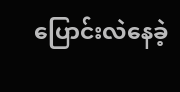ပြောင်းလဲနေခဲ့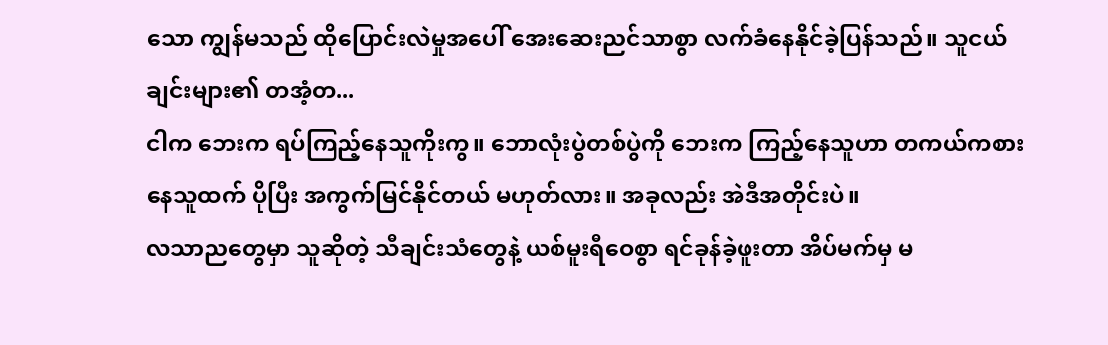သော ကျွန်မသည် ထိုပြောင်းလဲမှုအပေါ် အေးဆေးညင်သာစွာ လက်ခံနေနိုင်ခဲ့ပြန်သည်။ သူငယ်ချင်းများ၏ တအံ့တ...
ငါက ဘေးက ရပ်ကြည့်နေသူကိုးကွ။ ဘောလုံးပွဲတစ်ပွဲကို ဘေးက ကြည့်နေသူဟာ တကယ်ကစားနေသူထက် ပိုပြီး အကွက်မြင်နိုင်တယ် မဟုတ်လား။ အခုလည်း အဲဒီအတိုင်းပဲ။
လသာညတွေမှာ သူဆိုတဲ့ သီချင်းသံတွေနဲ့ ယစ်မူးရီဝေစွာ ရင်ခုန်ခဲ့ဖူးတာ အိပ်မက်မှ မ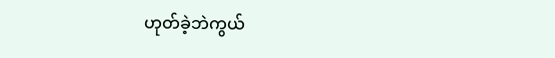ဟုတ်ခဲ့ဘဲကွယ်